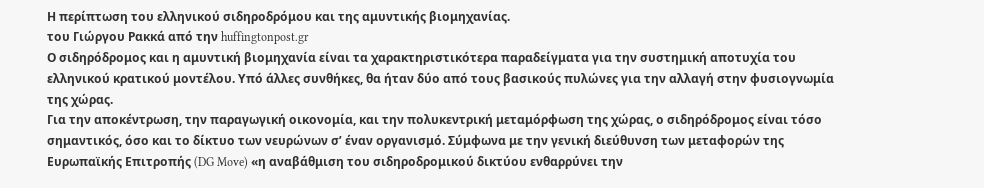Η περίπτωση του ελληνικού σιδηροδρόμου και της αμυντικής βιομηχανίας.
του Γιώργου Ρακκά από την huffingtonpost.gr
Ο σιδηρόδρομος και η αμυντική βιομηχανία είναι τα χαρακτηριστικότερα παραδείγματα για την συστημική αποτυχία του ελληνικού κρατικού μοντέλου. Υπό άλλες συνθήκες, θα ήταν δύο από τους βασικούς πυλώνες για την αλλαγή στην φυσιογνωμία της χώρας.
Για την αποκέντρωση, την παραγωγική οικονομία, και την πολυκεντρική μεταμόρφωση της χώρας, ο σιδηρόδρομος είναι τόσο σημαντικός, όσο και το δίκτυο των νευρώνων σ’ έναν οργανισμό. Σύμφωνα με την γενική διεύθυνση των μεταφορών της Ευρωπαϊκής Επιτροπής (DG Move) «η αναβάθμιση του σιδηροδρομικού δικτύου ενθαρρύνει την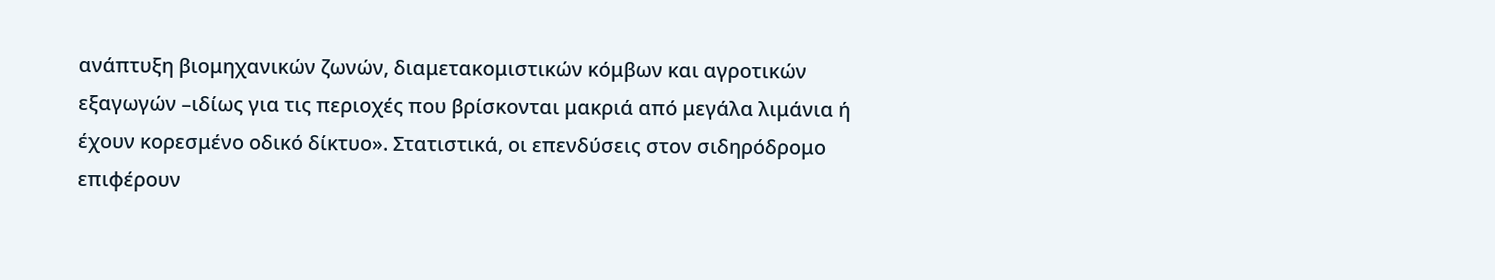ανάπτυξη βιομηχανικών ζωνών, διαμετακομιστικών κόμβων και αγροτικών εξαγωγών –ιδίως για τις περιοχές που βρίσκονται μακριά από μεγάλα λιμάνια ή έχουν κορεσμένο οδικό δίκτυο». Στατιστικά, οι επενδύσεις στον σιδηρόδρομο επιφέρουν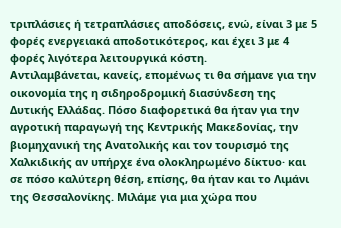τριπλάσιες ή τετραπλάσιες αποδόσεις, ενώ, είναι 3 με 5 φορές ενεργειακά αποδοτικότερος, και έχει 3 με 4 φορές λιγότερα λειτουργικά κόστη.
Αντιλαμβάνεται, κανείς, επομένως τι θα σήμανε για την οικονομία της η σιδηροδρομική διασύνδεση της Δυτικής Ελλάδας. Πόσο διαφορετικά θα ήταν για την αγροτική παραγωγή της Κεντρικής Μακεδονίας, την βιομηχανική της Ανατολικής και τον τουρισμό της Χαλκιδικής αν υπήρχε ένα ολοκληρωμένο δίκτυο· και σε πόσο καλύτερη θέση, επίσης, θα ήταν και το Λιμάνι της Θεσσαλονίκης. Μιλάμε για μια χώρα που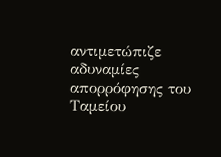αντιμετώπιζε αδυναμίες απορρόφησης του Ταμείου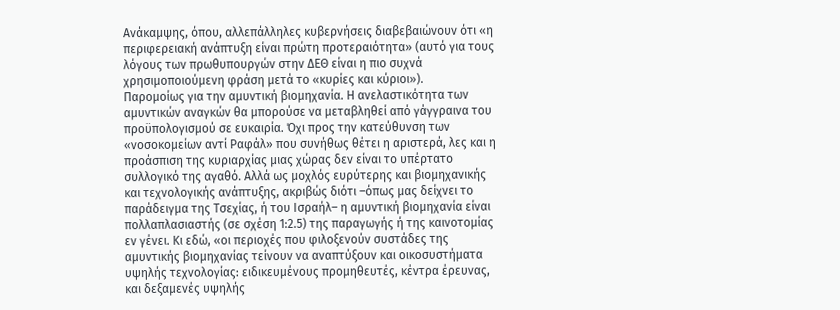Ανάκαμψης, όπου, αλλεπάλληλες κυβερνήσεις διαβεβαιώνουν ότι «η περιφερειακή ανάπτυξη είναι πρώτη προτεραιότητα» (αυτό για τους λόγους των πρωθυπουργών στην ΔΕΘ είναι η πιο συχνά χρησιμοποιούμενη φράση μετά το «κυρίες και κύριοι»).
Παρομοίως για την αμυντική βιομηχανία. Η ανελαστικότητα των αμυντικών αναγκών θα μπορούσε να μεταβληθεί από γάγγραινα του προϋπολογισμού σε ευκαιρία. Όχι προς την κατεύθυνση των «νοσοκομείων αντί Ραφάλ» που συνήθως θέτει η αριστερά, λες και η προάσπιση της κυριαρχίας μιας χώρας δεν είναι το υπέρτατο συλλογικό της αγαθό. Αλλά ως μοχλός ευρύτερης και βιομηχανικής και τεχνολογικής ανάπτυξης, ακριβώς διότι –όπως μας δείχνει το παράδειγμα της Τσεχίας, ή του Ισραήλ– η αμυντική βιομηχανία είναι πολλαπλασιαστής (σε σχέση 1:2.5) της παραγωγής ή της καινοτομίας εν γένει. Κι εδώ, «οι περιοχές που φιλοξενούν συστάδες της αμυντικής βιομηχανίας τείνουν να αναπτύξουν και οικοσυστήματα υψηλής τεχνολογίας: ειδικευμένους προμηθευτές, κέντρα έρευνας, και δεξαμενές υψηλής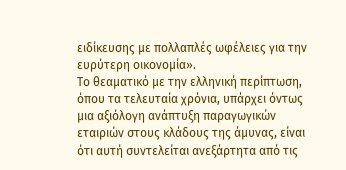ειδίκευσης με πολλαπλές ωφέλειες για την ευρύτερη οικονομία».
Το θεαματικό με την ελληνική περίπτωση, όπου τα τελευταία χρόνια, υπάρχει όντως μια αξιόλογη ανάπτυξη παραγωγικών εταιριών στους κλάδους της άμυνας, είναι ότι αυτή συντελείται ανεξάρτητα από τις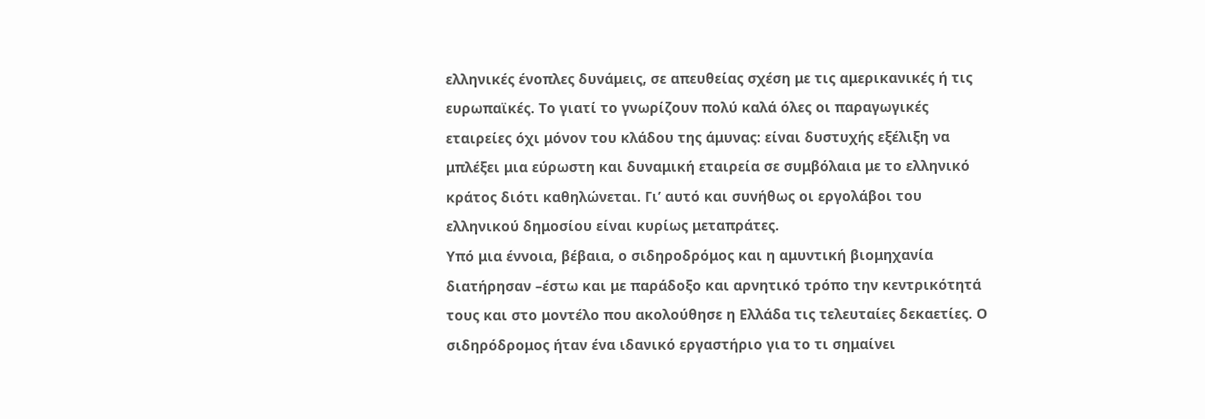ελληνικές ένοπλες δυνάμεις, σε απευθείας σχέση με τις αμερικανικές ή τις ευρωπαϊκές. Το γιατί το γνωρίζουν πολύ καλά όλες οι παραγωγικές εταιρείες όχι μόνον του κλάδου της άμυνας: είναι δυστυχής εξέλιξη να μπλέξει μια εύρωστη και δυναμική εταιρεία σε συμβόλαια με το ελληνικό κράτος διότι καθηλώνεται. Γι’ αυτό και συνήθως οι εργολάβοι του ελληνικού δημοσίου είναι κυρίως μεταπράτες.
Υπό μια έννοια, βέβαια, ο σιδηροδρόμος και η αμυντική βιομηχανία διατήρησαν –έστω και με παράδοξο και αρνητικό τρόπο την κεντρικότητά τους και στο μοντέλο που ακολούθησε η Ελλάδα τις τελευταίες δεκαετίες. Ο σιδηρόδρομος ήταν ένα ιδανικό εργαστήριο για το τι σημαίνει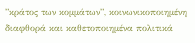”κράτος των κομμάτων”, κοινωνικοποιημένη διαφθορά και καθετοποιημένα πολιτικά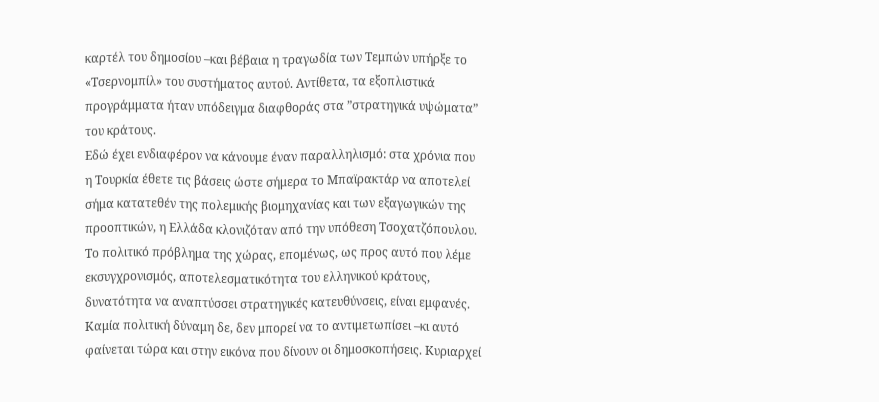καρτέλ του δημοσίου –και βέβαια η τραγωδία των Τεμπών υπήρξε το «Τσερνομπίλ» του συστήματος αυτού. Αντίθετα, τα εξοπλιστικά προγράμματα ήταν υπόδειγμα διαφθοράς στα ”στρατηγικά υψώματα” του κράτους.
Εδώ έχει ενδιαφέρον να κάνουμε έναν παραλληλισμό: στα χρόνια που η Τουρκία έθετε τις βάσεις ώστε σήμερα το Μπαϊρακτάρ να αποτελεί σήμα κατατεθέν της πολεμικής βιομηχανίας και των εξαγωγικών της προοπτικών, η Ελλάδα κλονιζόταν από την υπόθεση Τσοχατζόπουλου.
Το πολιτικό πρόβλημα της χώρας, επομένως, ως προς αυτό που λέμε εκσυγχρονισμός, αποτελεσματικότητα του ελληνικού κράτους, δυνατότητα να αναπτύσσει στρατηγικές κατευθύνσεις, είναι εμφανές. Καμία πολιτική δύναμη δε, δεν μπορεί να το αντιμετωπίσει –κι αυτό φαίνεται τώρα και στην εικόνα που δίνουν οι δημοσκοπήσεις. Κυριαρχεί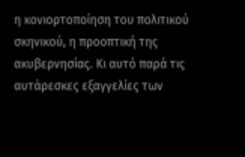η κονιορτοποίηση του πολιτικού σκηνικού, η προοπτική της ακυβερνησίας. Κι αυτό παρά τις αυτάρεσκες εξαγγελίες των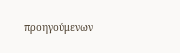προηγούμενων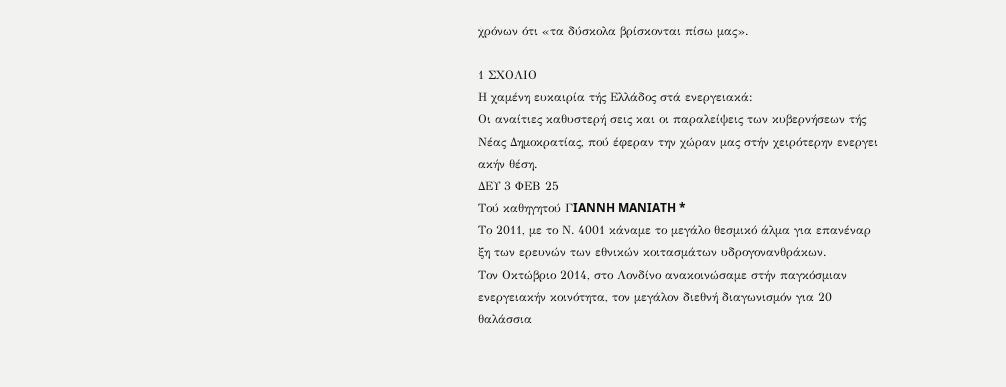χρόνων ότι «τα δύσκολα βρίσκονται πίσω μας».

1 ΣΧΟΛΙΟ
Η χαμένη ευκαιρία τής Ελλάδος στά ενεργειακά:
Οι αναίτιες καθυστερή σεις και οι παραλείψεις των κυβερνήσεων τής Νέας Δημοκρατίας, πού έφεραν την χώραν μας στήν χειρότερην ενεργει ακήν θέση.
ΔΕΥ 3 ΦΕΒ 25
Τού καθηγητού ΓIANNH MANIATH *
Το 2011, με το Ν. 4001 κάναμε το μεγάλο θεσμικό άλμα για επανέναρ ξη των ερευνών των εθνικών κοιτασμάτων υδρογονανθράκων.
Τον Οκτώβριο 2014, στο Λονδίνο ανακοινώσαμε στήν παγκόσμιαν ενεργειακήν κοινότητα, τον μεγάλον διεθνή διαγωνισμόν για 20 θαλάσσια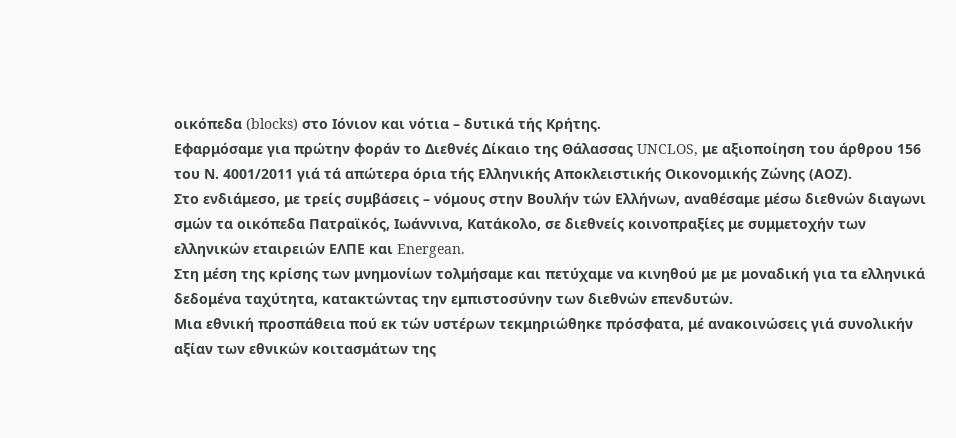οικόπεδα (blocks) στο Ιόνιον και νότια – δυτικά τής Κρήτης.
Εφαρμόσαμε για πρώτην φοράν το Διεθνές Δίκαιο της Θάλασσας UNCLOS, με αξιοποίηση του άρθρου 156 του Ν. 4001/2011 γιά τά απώτερα όρια τής Ελληνικής Αποκλειστικής Οικονομικής Ζώνης (ΑΟΖ).
Στο ενδιάμεσο, με τρείς συμβάσεις – νόμους στην Βουλήν τών Ελλήνων, αναθέσαμε μέσω διεθνών διαγωνι σμών τα οικόπεδα Πατραϊκός, Ιωάννινα, Κατάκολο, σε διεθνείς κοινοπραξίες με συμμετοχήν των ελληνικών εταιρειών ΕΛΠΕ και Energean.
Στη μέση της κρίσης των μνημονίων τολμήσαμε και πετύχαμε να κινηθού με με μοναδική για τα ελληνικά δεδομένα ταχύτητα, κατακτώντας την εμπιστοσύνην των διεθνών επενδυτών.
Μια εθνική προσπάθεια πού εκ τών υστέρων τεκμηριώθηκε πρόσφατα, μέ ανακοινώσεις γιά συνολικήν αξίαν των εθνικών κοιτασμάτων της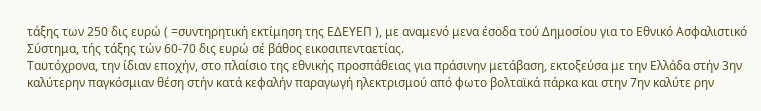τάξης των 250 δις ευρώ ( =συντηρητική εκτίμηση της ΕΔΕΥΕΠ ), με αναμενό μενα έσοδα τού Δημοσίου για το Εθνικό Ασφαλιστικό Σύστημα, τής τάξης τών 60-70 δις ευρώ σέ βάθος εικοσιπενταετίας.
Ταυτόχρονα, την ίδιαν εποχήν, στο πλαίσιο της εθνικής προσπάθειας για πράσινην μετάβαση, εκτοξεύσα με την Ελλάδα στήν 3ην καλύτερην παγκόσμιαν θέση στήν κατά κεφαλήν παραγωγή ηλεκτρισμού από φωτο βολταϊκά πάρκα και στην 7ην καλύτε ρην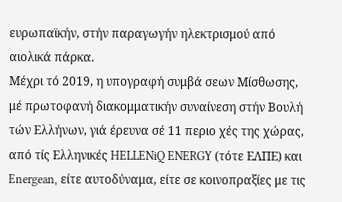ευρωπαϊκήν, στήν παραγωγήν ηλεκτρισμού από αιολικά πάρκα.
Μέχρι τό 2019, η υπογραφή συμβά σεων Μίσθωσης, μέ πρωτοφανή διακομματικήν συναίνεση στήν Βουλή τών Ελλήνων, γιά έρευνα σέ 11 περιο χές της χώρας, από τίς Ελληνικές HELLENiQ ENERGY (τότε ΕΛΠΕ) και Energean, είτε αυτοδύναμα, είτε σε κοινοπραξίες με τις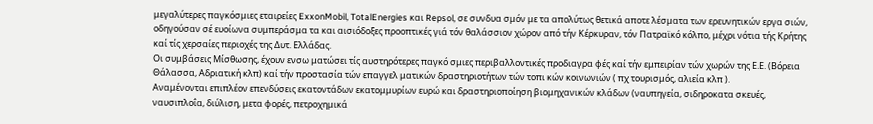μεγαλύτερες παγκόσμιες εταιρείες ExxonMobil, TotalEnergies και Repsol, σε συνδυα σμόν με τα απολύτως θετικά αποτε λέσματα των ερευνητικών εργα σιών, οδηγούσαν σέ ευοίωνα συμπεράσμα τα και αισιόδοξες προοπτικές γιά τόν θαλάσσιον χώρον από τήν Κέρκυραν, τόν Πατραϊκό κόλπο, μέχρι νότια τής Κρήτης καί τίς χερσαίες περιοχές της Δυτ. Ελλάδας.
Οι συμβάσεις Μίσθωσης, έχουν ενσω ματώσει τίς αυστηρότερες παγκό σμιες περιβαλλοντικές προδιαγρα φές καί τήν εμπειρίαν τών χωρών της Ε.Ε. (Βόρεια Θάλασσα, Αδριατική κλπ) καί τήν προστασία τών επαγγελ ματικών δραστηριοτήτων τών τοπι κών κοινωνιών ( πχ τουρισμός, αλιεία κλπ ).
Αναμένονται επιπλέον επενδύσεις εκατοντάδων εκατομμυρίων ευρώ και δραστηριοποίηση βιομηχανικών κλάδων (ναυπηγεία, σιδηροκατα σκευές, ναυσιπλοΐα, διύλιση, μετα φορές, πετροχημικά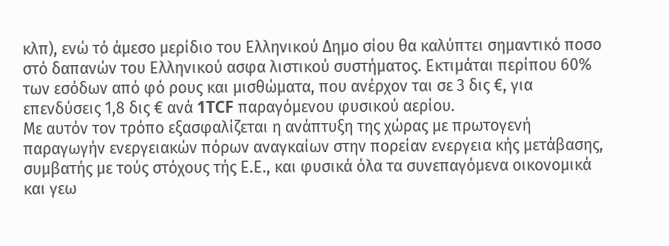κλπ), ενώ τό άμεσο μερίδιο του Ελληνικού Δημο σίου θα καλύπτει σημαντικό ποσο στό δαπανών του Ελληνικού ασφα λιστικού συστήματος. Εκτιμάται περίπου 60% των εσόδων από φό ρους και μισθώματα, που ανέρχον ται σε 3 δις €, για επενδύσεις 1,8 δις € ανά 1TCF παραγόμενου φυσικού αερίου.
Με αυτόν τον τρόπο εξασφαλίζεται η ανάπτυξη της χώρας με πρωτογενή παραγωγήν ενεργειακών πόρων αναγκαίων στην πορείαν ενεργεια κής μετάβασης, συμβατής με τούς στόχους τής Ε.Ε., και φυσικά όλα τα συνεπαγόμενα οικονομικά και γεω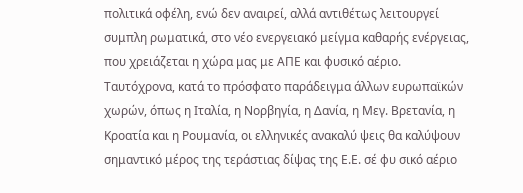πολιτικά οφέλη, ενώ δεν αναιρεί, αλλά αντιθέτως λειτουργεί συμπλη ρωματικά, στο νέο ενεργειακό μείγμα καθαρής ενέργειας, που χρειάζεται η χώρα μας με ΑΠΕ και φυσικό αέριο.
Ταυτόχρονα, κατά το πρόσφατο παράδειγμα άλλων ευρωπαϊκών χωρών, όπως η Ιταλία, η Νορβηγία, η Δανία, η Μεγ. Βρετανία, η Κροατία και η Ρουμανία, οι ελληνικές ανακαλύ ψεις θα καλύψουν σημαντικό μέρος της τεράστιας δίψας της Ε.Ε. σέ φυ σικό αέριο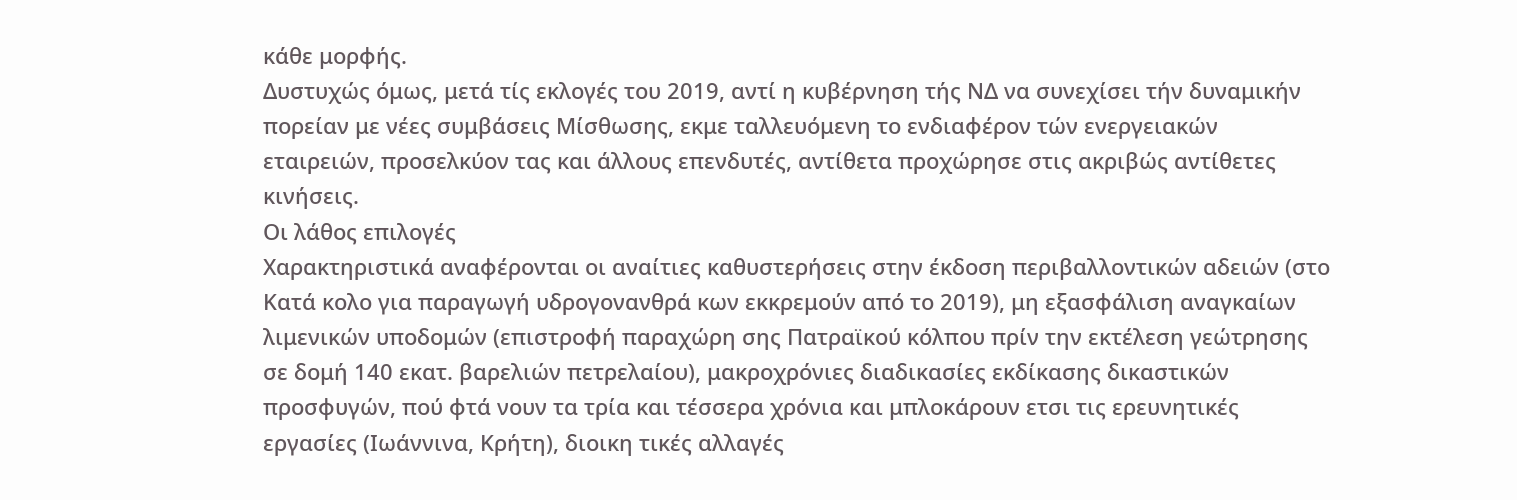κάθε μορφής.
Δυστυχώς όμως, μετά τίς εκλογές του 2019, αντί η κυβέρνηση τής ΝΔ να συνεχίσει τήν δυναμικήν πορείαν με νέες συμβάσεις Μίσθωσης, εκμε ταλλευόμενη το ενδιαφέρον τών ενεργειακών εταιρειών, προσελκύον τας και άλλους επενδυτές, αντίθετα προχώρησε στις ακριβώς αντίθετες κινήσεις.
Οι λάθος επιλογές
Χαρακτηριστικά αναφέρονται οι αναίτιες καθυστερήσεις στην έκδοση περιβαλλοντικών αδειών (στο Κατά κολο για παραγωγή υδρογονανθρά κων εκκρεμούν από το 2019), μη εξασφάλιση αναγκαίων λιμενικών υποδομών (επιστροφή παραχώρη σης Πατραϊκού κόλπου πρίν την εκτέλεση γεώτρησης σε δομή 140 εκατ. βαρελιών πετρελαίου), μακροχρόνιες διαδικασίες εκδίκασης δικαστικών προσφυγών, πού φτά νουν τα τρία και τέσσερα χρόνια και μπλοκάρουν ετσι τις ερευνητικές εργασίες (Ιωάννινα, Κρήτη), διοικη τικές αλλαγές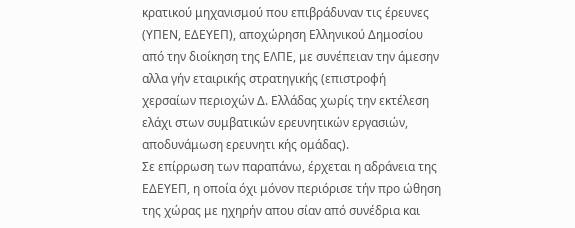κρατικού μηχανισμού που επιβράδυναν τις έρευνες (ΥΠΕΝ, ΕΔΕΥΕΠ), αποχώρηση Ελληνικού Δημοσίου από την διοίκηση της ΕΛΠΕ, με συνέπειαν την άμεσην αλλα γήν εταιρικής στρατηγικής (επιστροφή χερσαίων περιοχών Δ. Ελλάδας χωρίς την εκτέλεση ελάχι στων συμβατικών ερευνητικών εργασιών, αποδυνάμωση ερευνητι κής ομάδας).
Σε επίρρωση των παραπάνω, έρχεται η αδράνεια της ΕΔΕΥΕΠ, η οποία όχι μόνον περιόρισε τήν προ ώθηση της χώρας με ηχηρήν απου σίαν από συνέδρια και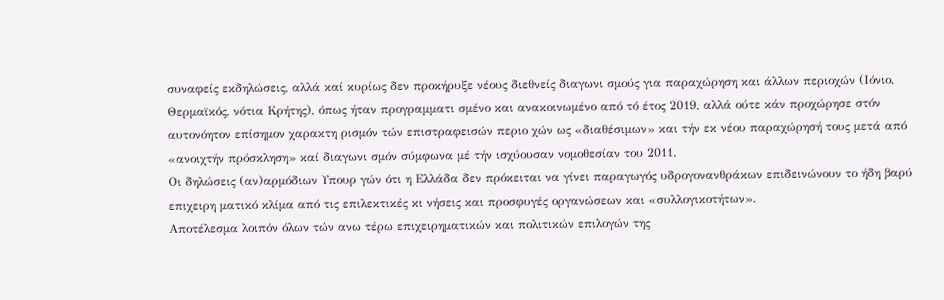συναφείς εκδηλώσεις, αλλά καί κυρίως δεν προκήρυξε νέους διεθνείς διαγωνι σμούς για παραχώρηση και άλλων περιοχών (Ιόνιο, Θερμαϊκός, νότια Κρήτης), όπως ήταν προγραμματι σμένο και ανακοινωμένο από τό έτος 2019, αλλά ούτε κάν προχώρησε στόν αυτονόητον επίσημον χαρακτη ρισμόν τών επιστραφεισών περιο χών ως «διαθέσιμων» και τήν εκ νέου παραχώρησή τους μετά από «ανοιχτήν πρόσκληση» καί διαγωνι σμόν σύμφωνα μέ τήν ισχύουσαν νομοθεσίαν του 2011.
Οι δηλώσεις (αν)αρμόδιων Υπουρ γών ότι η Ελλάδα δεν πρόκειται να γίνει παραγωγός υδρογονανθράκων επιδεινώνουν το ήδη βαρύ επιχειρη ματικό κλίμα από τις επιλεκτικές κι νήσεις και προσφυγές οργανώσεων και «συλλογικοτήτων».
Αποτέλεσμα λοιπόν όλων τών ανω τέρω επιχειρηματικών και πολιτικών επιλογών της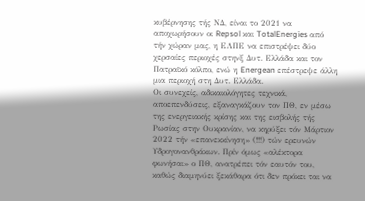κυβέρνησης τής ΝΔ, είναι το 2021 να αποχωρήσουν οι Repsol και TotalEnergies από τήν χώραν μας, η ΕΛΠΕ να επιστρέψει δύο χερσαίες περιοχές στηνξ Δυτ. Ελλάδα και τον Πατραϊκό κόλπο, ενώ η Energean επέστρεψε άλλη μια περιοχή στη Δυτ. Ελλάδα.
Οι συνεχείς, αδικαιολόγητες τεχνικά, αποεπενδύσεις, εξαναγκάζουν τον ΠΘ, εν μέσω της ενεργειακής κρίσης και της εισβολής τής Ρωσίας στην Ουκρανίαν, να κηρύξει τόν Μάρτιον 2022 τήν «επανεκκίνηση» (!!!) τών ερευνών Υδρογονανθράκων. Πρίν όμως «αλέκτορα φωνήσαι» ο ΠΘ, ανατρέπει τόν εαυτόν του, καθώς διαμηνύει ξεκάθαρα ότι δεν πρόκει ται να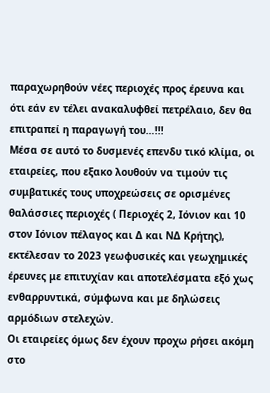παραχωρηθούν νέες περιοχές προς έρευνα και ότι εάν εν τέλει ανακαλυφθεί πετρέλαιο, δεν θα επιτραπεί η παραγωγή του…!!!
Μέσα σε αυτό το δυσμενές επενδυ τικό κλίμα, οι εταιρείες, που εξακο λουθούν να τιμούν τις συμβατικές τους υποχρεώσεις σε ορισμένες θαλάσσιες περιοχές ( Περιοχές 2, Ιόνιον και 10 στον Ιόνιον πέλαγος και Δ και ΝΔ Κρήτης), εκτέλεσαν το 2023 γεωφυσικές και γεωχημικές έρευνες με επιτυχίαν και αποτελέσματα εξό χως ενθαρρυντικά, σύμφωνα και με δηλώσεις αρμόδιων στελεχών.
Οι εταιρείες όμως δεν έχουν προχω ρήσει ακόμη στο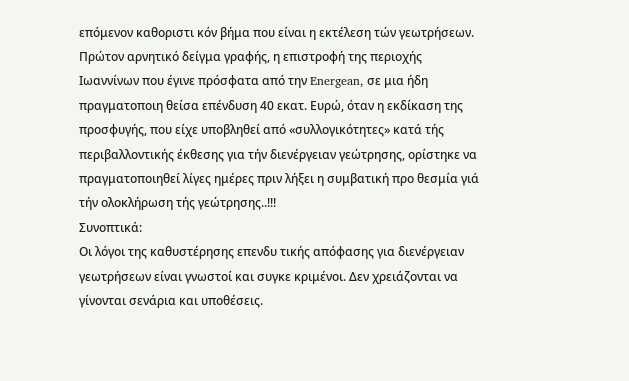επόμενον καθοριστι κόν βήμα που είναι η εκτέλεση τών γεωτρήσεων.
Πρώτον αρνητικό δείγμα γραφής, η επιστροφή της περιοχής Ιωαννίνων που έγινε πρόσφατα από την Energean, σε μια ήδη πραγματοποιη θείσα επένδυση 40 εκατ. Ευρώ, όταν η εκδίκαση της προσφυγής, που είχε υποβληθεί από «συλλογικότητες» κατά τής περιβαλλοντικής έκθεσης για τήν διενέργειαν γεώτρησης, ορίστηκε να πραγματοποιηθεί λίγες ημέρες πριν λήξει η συμβατική προ θεσμία γιά τήν ολοκλήρωση τής γεώτρησης..!!!
Συνοπτικά:
Οι λόγοι της καθυστέρησης επενδυ τικής απόφασης για διενέργειαν γεωτρήσεων είναι γνωστοί και συγκε κριμένοι. Δεν χρειάζονται να γίνονται σενάρια και υποθέσεις.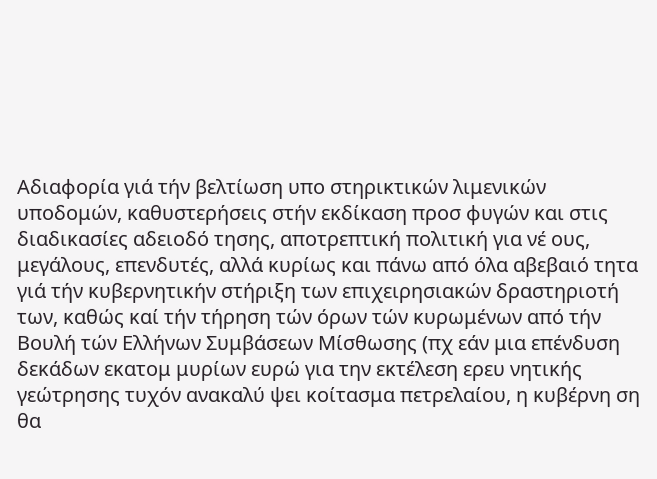Αδιαφορία γιά τήν βελτίωση υπο στηρικτικών λιμενικών υποδομών, καθυστερήσεις στήν εκδίκαση προσ φυγών και στις διαδικασίες αδειοδό τησης, αποτρεπτική πολιτική για νέ ους, μεγάλους, επενδυτές, αλλά κυρίως και πάνω από όλα αβεβαιό τητα γιά τήν κυβερνητικήν στήριξη των επιχειρησιακών δραστηριοτή των, καθώς καί τήν τήρηση τών όρων τών κυρωμένων από τήν Βουλή τών Ελλήνων Συμβάσεων Μίσθωσης (πχ εάν μια επένδυση δεκάδων εκατομ μυρίων ευρώ για την εκτέλεση ερευ νητικής γεώτρησης τυχόν ανακαλύ ψει κοίτασμα πετρελαίου, η κυβέρνη ση θα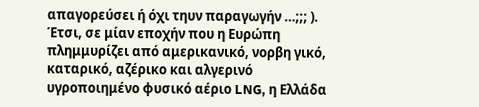απαγορεύσει ή όχι τηυν παραγωγήν …;;; ).
Έτσι, σε μίαν εποχήν που η Ευρώπη πλημμυρίζει από αμερικανικό, νορβη γικό, καταρικό, αζέρικο και αλγερινό υγροποιημένο φυσικό αέριο LNG, η Ελλάδα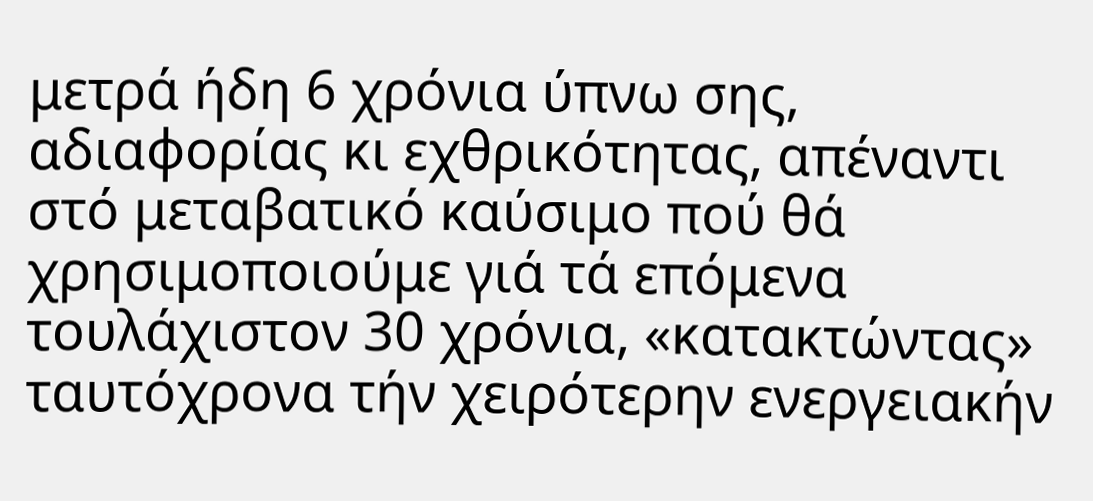μετρά ήδη 6 χρόνια ύπνω σης, αδιαφορίας κι εχθρικότητας, απέναντι στό μεταβατικό καύσιμο πού θά χρησιμοποιούμε γιά τά επόμενα τουλάχιστον 30 χρόνια, «κατακτώντας» ταυτόχρονα τήν χειρότερην ενεργειακήν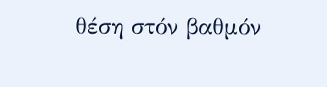θέση στόν βαθμόν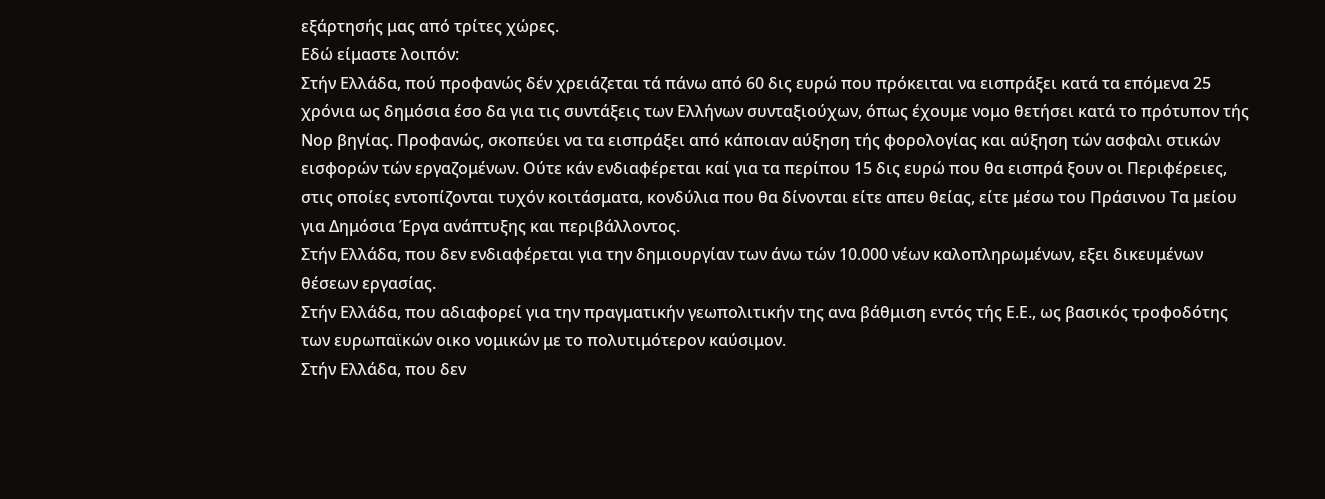εξάρτησής μας από τρίτες χώρες.
Εδώ είμαστε λοιπόν:
Στήν Ελλάδα, πού προφανώς δέν χρειάζεται τά πάνω από 60 δις ευρώ που πρόκειται να εισπράξει κατά τα επόμενα 25 χρόνια ως δημόσια έσο δα για τις συντάξεις των Ελλήνων συνταξιούχων, όπως έχουμε νομο θετήσει κατά το πρότυπον τής Νορ βηγίας. Προφανώς, σκοπεύει να τα εισπράξει από κάποιαν αύξηση τής φορολογίας και αύξηση τών ασφαλι στικών εισφορών τών εργαζομένων. Ούτε κάν ενδιαφέρεται καί για τα περίπου 15 δις ευρώ που θα εισπρά ξουν οι Περιφέρειες, στις οποίες εντοπίζονται τυχόν κοιτάσματα, κονδύλια που θα δίνονται είτε απευ θείας, είτε μέσω του Πράσινου Τα μείου για Δημόσια Έργα ανάπτυξης και περιβάλλοντος.
Στήν Ελλάδα, που δεν ενδιαφέρεται για την δημιουργίαν των άνω τών 10.000 νέων καλοπληρωμένων, εξει δικευμένων θέσεων εργασίας.
Στήν Ελλάδα, που αδιαφορεί για την πραγματικήν γεωπολιτικήν της ανα βάθμιση εντός τής Ε.Ε., ως βασικός τροφοδότης των ευρωπαϊκών οικο νομικών με το πολυτιμότερον καύσιμον.
Στήν Ελλάδα, που δεν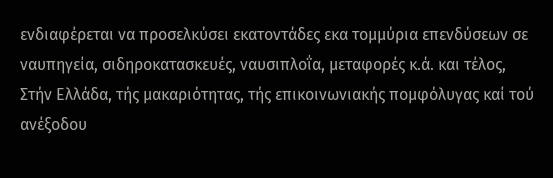ενδιαφέρεται να προσελκύσει εκατοντάδες εκα τομμύρια επενδύσεων σε ναυπηγεία, σιδηροκατασκευές, ναυσιπλοΐα, μεταφορές κ.ά. και τέλος,
Στήν Ελλάδα, τής μακαριότητας, τής επικοινωνιακής πομφόλυγας καί τού ανέξοδου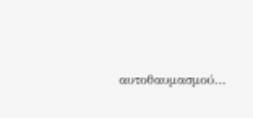αυτοθαυμασμού…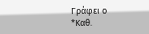Γράφει ο
*Καθ.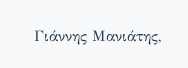Γιάννης Μανιάτης,